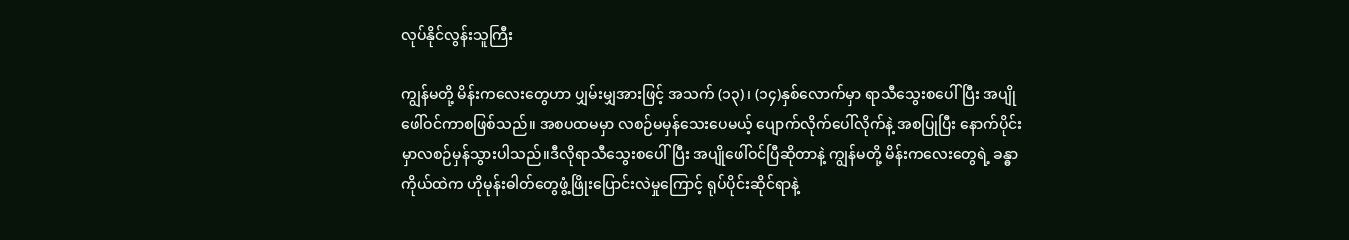လုပ်နိုင်လွန်းသူကြီး

ကျွန်မတို့ မိန်းကလေးတွေဟာ ပျှမ်းမျှအားဖြင့် အသက် (၁၃)၊ (၁၄)နှစ်လောက်မှာ ရာသီသွေးစပေါ်ပြီး အပျိုဖေါ်ဝင်ကာစဖြစ်သည်။ အစပထမမှာ လစဉ်မမှန်သေးပေမယ့် ပျောက်လိုက်ပေါ်လိုက်နဲ့ အစပြုပြီး နောက်ပိုင်းမှာလစဉ်မှန်သွားပါသည်။ဒီလိုရာသီသွေးစပေါ်ပြီး အပျိုဖေါ်ဝင်ပြီဆိုတာနဲ့ ကျွန်မတို့ မိန်းကလေးတွေရဲ့ ခန္ဓာကိုယ်ထဲက ဟိုမုန်းဓါတ်တွေဖွံ့ဖြိုးပြောင်းလဲမှုကြောင့် ရုပ်ပိုင်းဆိုင်ရာနဲ့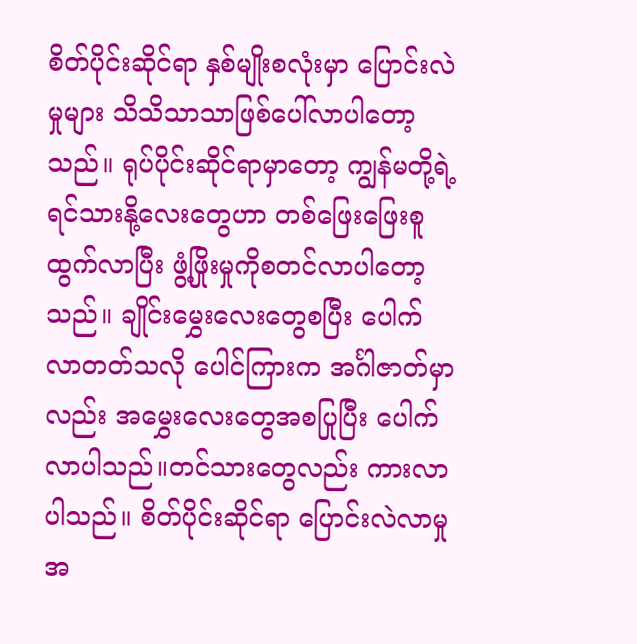စိတ်ပိုင်းဆိုင်ရာ နှစ်မျိုးစလုံးမှာ ပြောင်းလဲမှုများ သိသိသာသာဖြစ်ပေါ်လာပါတော့သည်။ ရုပ်ပိုင်းဆိုင်ရာမှာတော့ ကျွန်မတို့ရဲ့ ရင်သားနို့လေးတွေဟာ တစ်ဖြေးဖြေးစူထွက်လာပြီး ဖွံ့ဖြိုးမှုကိုစတင်လာပါတော့သည်။ ချိုင်းမွှေးလေးတွေစပြီး ပေါက်လာတတ်သလို ပေါင်ကြားက အင်္ဂါဇာတ်မှာလည်း အမွှေးလေးတွေအစပြုပြီး ပေါက်လာပါသည်။တင်သားတွေလည်း ကားလာပါသည်။ စိတ်ပိုင်းဆိုင်ရာ ပြောင်းလဲလာမှုအ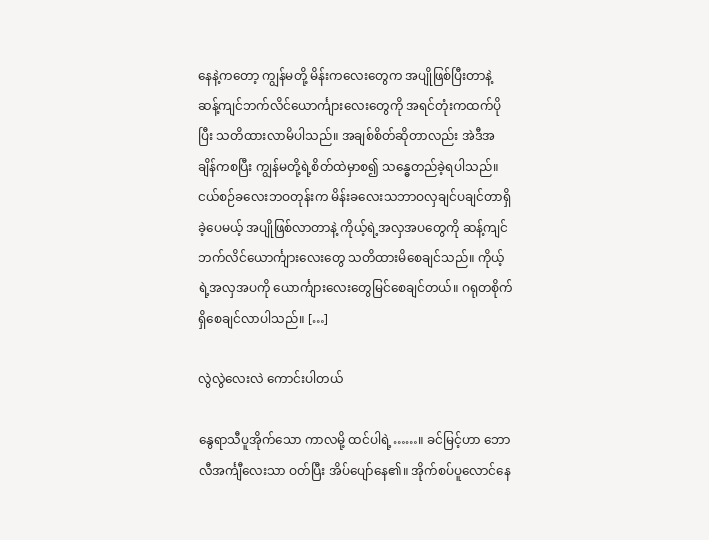နေနဲ့ကတော့ ကျွန်မတို့ မိန်းကလေးတွေက အပျိုဖြစ်ပြီးတာနဲ့ ဆန့်ကျင်ဘက်လိင်ယောင်္ကျားလေးတွေကို အရင်တုံးကထက်ပိုပြီး သတိထားလာမိပါသည်။ အချစ်စိတ်ဆိုတာလည်း အဲဒီအချိန်ကစပြီး ကျွန်မတို့ရဲ့စိတ်ထဲမှာစ၍ သန္ဓေတည်ခဲ့ရပါသည်။ငယ်စဉ်ခလေးဘဝတုန်းက မိန်းခလေးသဘာဝလှချင်ပချင်တာရှိခဲ့ပေမယ့် အပျိုဖြစ်လာတာနဲ့ ကိုယ့်ရဲ့အလှအပတွေကို ဆန့်ကျင်ဘက်လိင်ယောင်္ကျားလေးတွေ သတိထားမိစေချင်သည်။ ကိုယ့်ရဲ့အလှအပကို ယောင်္ကျားလေးတွေမြင်စေချင်တယ်။ ဂရုတစိုက်ရှိစေချင်လာပါသည်။ […]

လွဲလွဲလေးလဲ ကောင်းပါတယ်

နွေရာသီပူအိုက်သော ကာလမို့ ထင်ပါရဲ့……။ ခင်မြင့်ဟာ ဘောလီအင်္ကျီလေးသာ ဝတ်ပြီး အိပ်ပျော်နေ၏။ အိုက်စပ်ပူလောင်နေ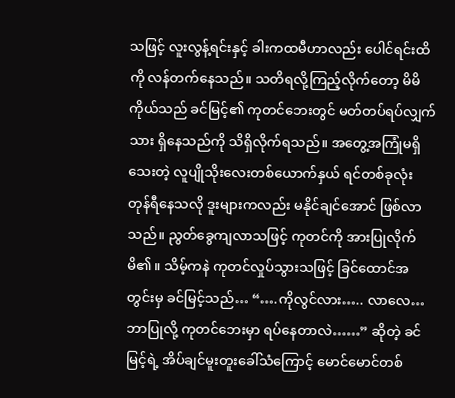သဖြင့် လူးလွန့်ရင်းနှင့် ခါးကထမီဟာလည်း ပေါင်ရင်းထိကို လန်တက်နေသည်။ သတိရလို့ကြည့်လိုက်တော့ မိမိကိုယ်သည် ခင်မြင့်၏ ကုတင်ဘေးတွင် မတ်တပ်ရပ်လျှက်သား ရှိနေသည်ကို သိရှိလိုက်ရသည်။ အတွေ့အကြုံမရှိသေးတဲ့ လူပျိုသိုးလေးတစ်ယောက်နှယ် ရင်တစ်ခုလုံး တုန်ရီနေသလို ဒူးများကလည်း မနိုင်ချင်အောင် ဖြစ်လာသည်။ ညွတ်ခွေကျလာသဖြင့် ကုတင်ကို အားပြုလိုက်မိ၏။ သိမ့်ကနဲ ကုတင်လှုပ်သွားသဖြင့် ခြင်ထောင်အတွင်းမှ ခင်မြင့်သည်… “….ကိုလွင်လား….. လာလေ… ဘာပြုလို့ ကုတင်ဘေးမှာ ရပ်နေတာလဲ……” ဆိုတဲ့ ခင်မြင့်ရဲ့ အိပ်ချင်မူးတူးခေါ်သံကြောင့် မောင်မောင်တစ်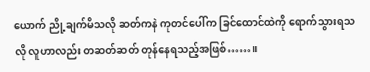ယောက် ညို့ချက်မိသလို ဆတ်ကနဲ ကုတင်ပေါ်က ခြင်ထောင်ထဲကို ရောက်သွားရသလို လူဟာလည်း တဆတ်ဆတ် တုန်နေရသည့်အဖြစ်……။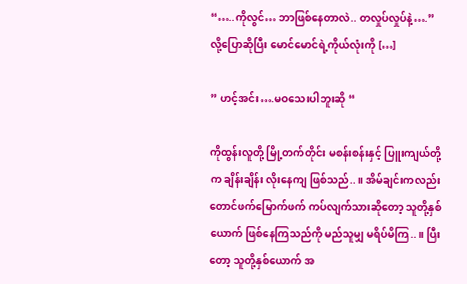“…..ကိုလွင်… ဘာဖြစ်နေတာလဲ.. တလှုပ်လှုပ်နဲ့….” လို့ပြောဆိုပြီး မောင်မောင်ရဲ့ကိုယ်လုံးကို […]

” ဟင့်အင်း….မဝသေးပါဘူးဆို “

ကိုထွန်းလူတို့ မြို့တက်တိုင်း မစန်းစန်းနှင့် ပြူးကျယ်တို့က ချိန်းချိန်း လိုးနေကျ ဖြစ်သည်..။ အိမ်ချင်းကလည်း တောင်ဖက်မြောက်ဖက် ကပ်လျက်သားဆိုတော့ သူတို့နှစ်ယောက် ဖြစ်နေကြသည်ကို မည်သူမျှ မရိပ်မိကြ..။ ပြီးတော့ သူတို့နှစ်ယောက် အ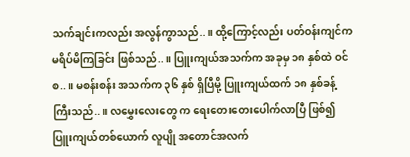သက်ချင်းကလည်း အလွန်ကွာသည်..။ ထို့ကြောင့်လည်း ပတ်ဝန်းကျင်က မရိပ်မိကြခြင်း ဖြစ်သည်..။ ပြူးကျယ်အသက်က အခုမှ ၁၈ နှစ်ထဲ ဝင်စ..။ မစန်းစန်း အသက်က ၃၆ နှစ် ရှိပြီမို့ ပြူးကျယ်ထက် ၁၈ နှစ်ခန့် ကြီးသည်..။ လမွှေးလေးတွေ က ရေးတေးတေးပေါက်လာပြီ ဖြစ်၍ ပြူးကျယ်တစ်ယောက် လူပျို အတောင်အလက်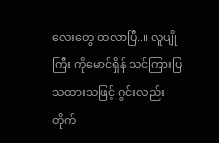လေးတွေ ထလာပြီ..။ လူပျိုကြီး ကိုမောင်ရှိန် သင်ကြားပြသထားသဖြင့် ဂွင်းလည်း တိုက်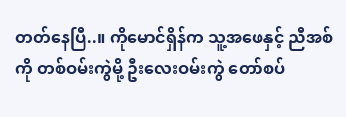တတ်နေပြီ..။ ကိုမောင်ရှိန်က သူ့အဖေနှင့် ညီအစ်ကို တစ်ဝမ်းကွဲမို့ ဦးလေးဝမ်းကွဲ တော်စပ်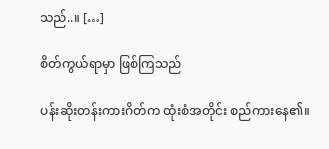သည်..။ […]

စိတ်ကွယ်ရာမှာ ဖြစ်ကြသည်

ပန်းဆိုးတန်းကားဂိတ်က ထုံးစံအတိုင်း စည်ကားနေ၏။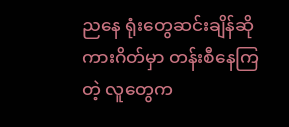ညနေ ရုံးတွေဆင်းချိန်ဆို ကားဂိတ်မှာ တန်းစီနေကြတဲ့ လူတွေက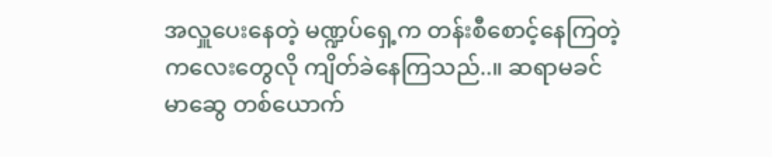အလှူပေးနေတဲ့ မဏ္ဍပ်ရှေ့က တန်းစီစောင့်နေကြတဲ့ ကလေးတွေလို ကျိတ်ခဲနေကြသည်..။ ဆရာမခင်မာဆွေ တစ်ယောက်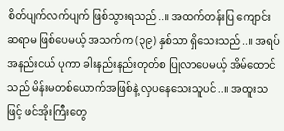စိတ်ပျက်လက်ပျက် ဖြစ်သွားရသည်..။ အထက်တန်းပြ ကျောင်းဆရာမ ဖြစ်ပေမယ့် အသက်က (၃၉) နှစ်သာ ရှိသေးသည်..။ အရပ် အနည်းငယ် ပုကာ ခါးနည်းနည်းတုတ်စ ပြုလာပေမယ့် အိမ်ထောင်သည် မိန်းမတစ်ယောက်အဖြစ်နဲ့ လှပနေသေးသူပင်..။ အထူးသဖြင့် ဖင်အိုးကြီးတွေ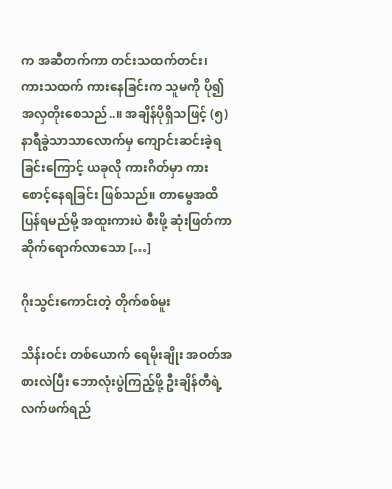က အဆီတက်ကာ တင်းသထက်တင်း၊ ကားသထက် ကားနေခြင်းက သူမကို ပို၍ အလှတိုးစေသည်..။ အချိန်ပိုရှိသဖြင့် (၅) နာရီခွဲသာသာလောက်မှ ကျောင်းဆင်းခဲ့ရခြင်းကြောင့် ယခုလို ကားဂိတ်မှာ ကားစောင့်နေရခြင်း ဖြစ်သည်။ တာမွေအထိ ပြန်ရမည်မို့ အထူးကားပဲ စီးဖို့ ဆုံးဖြတ်ကာ ဆိုက်ရောက်လာသော […]

ဂိုးသွင်းကောင်းတဲ့ တိုက်စစ်မူး

သိန်းဝင်း တစ်ယောက် ရေမိုးချိုး အဝတ်အစားလဲပြီး ဘောလုံးပွဲကြည့်ဖို့ ဦးချိန်တီရဲ့ လက်ဖက်ရည်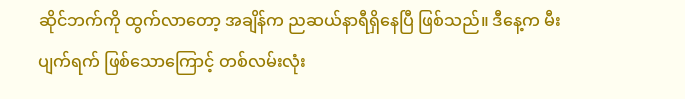ဆိုင်ဘက်ကို ထွက်လာတော့ အချိန်က ညဆယ်နာရီရှိနေပြီ ဖြစ်သည်။ ဒီနေ့က မီးပျက်ရက် ဖြစ်သောကြောင့် တစ်လမ်းလုံး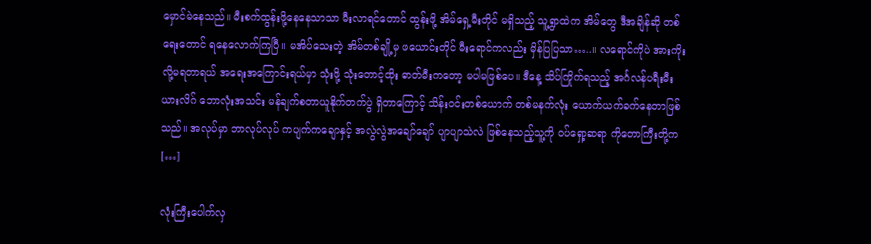မှောင်မဲနေသည်။ မီးစက်ထွန်းဖို့နေနေသာသာ မီးလာရင်တောင် ထွန်းဖို့ အိမ်ရှေ့မီးတိုင် မရှိသည့် သူ့ရွာထဲက အိမ်တွေ ဒီအချိန်ဆို တစ်ရေးတောင် ရနေလောက်ကြပြီ။ မအိပ်သေးတဲ့ အိမ်တစ်ချို့မှ ဖယောင်းတိုင် မီးရောင်ကလည်း မှိန်ပြပြသာ…..။ လရောင်ကိုပဲ အားကိုးလို့မရတာရယ် အရေးအကြောင်းရယ်မှာ သုံးဖို့ သုံးတောင့်ထိုး ဓာတ်မီးကတော့ မပါမဖြစ်ပေ။ ဒီနေ့ သိပ်ကြိုက်ရသည့် အင်္ဂလန်ပရီးမီးယားလိဂ် ဘောလုံးအသင်း မန်ချက်စတာယူနိုက်တက်ပွဲ ရှိတာကြောင့် သိန်းဝင်းတစ်ယောက် တစ်မနက်လုံး ယောက်ယက်ခက်နေတာဖြစ်သည်။ အလုပ်မှာ ဘာလုပ်လုပ် ကပျက်ကချောနှင့် အလွဲလွဲအချော်ချော် ပျာပျာသဲလဲ ဖြစ်နေသည့်သူ့ကို ဝပ်ရှော့ဆရာ ကိုတောကြီးတို့က […]

လုံးကြီးပေါက်လှ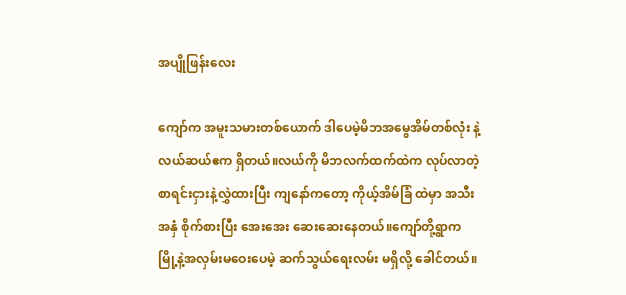အပျိုဖြန်းလေး

ကျော်က အမူးသမားတစ်ယောက် ဒါပေမဲ့မိဘအမွေအိမ်တစ်လုံး နဲ့လယ်ဆယ်ဧက ရှိတယ်။လယ်ကို မိဘလက်ထက်ထဲက လုပ်လာတဲ့ စာရင်းငှားနဲ့လွှဲထားပြီး ကျနော်ကတော့ ကိုယ့်အိမ်ခြံ ထဲမှာ အသီးအနှံ စိုက်စားပြီး အေးအေး ဆေးဆေးနေတယ်။ကျော်တို့ရွာက မြို့နဲ့အလှမ်းမဝေးပေမဲ့ ဆက်သွယ်ရေးလမ်း မရှိလို့ ခေါင်တယ်။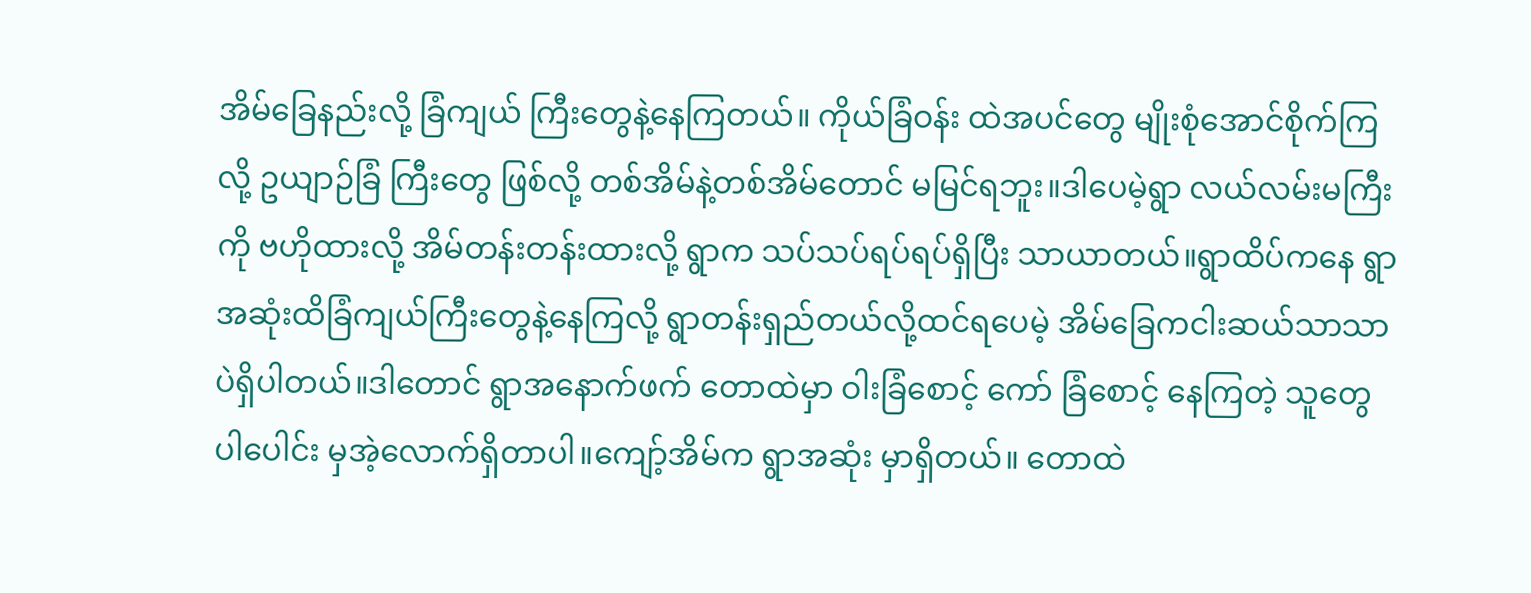အိမ်ခြေနည်းလို့ ခြံကျယ် ကြီးတွေနဲ့နေကြတယ်။ ကိုယ်ခြံဝန်း ထဲအပင်တွေ မျိုးစုံအောင်စိုက်ကြလို့ ဥယျာဉ်ခြံ ကြီးတွေ ဖြစ်လို့ တစ်အိမ်နဲ့တစ်အိမ်တောင် မမြင်ရဘူး။ဒါပေမဲ့ရွာ လယ်လမ်းမကြီးကို ဗဟိုထားလို့ အိမ်တန်းတန်းထားလို့ ရွာက သပ်သပ်ရပ်ရပ်ရှိပြီး သာယာတယ်။ရွာထိပ်ကနေ ရွာအဆုံးထိခြံကျယ်ကြီးတွေနဲ့နေကြလို့ ရွာတန်းရှည်တယ်လို့ထင်ရပေမဲ့ အိမ်ခြေကငါးဆယ်သာသာ ပဲရှိပါတယ်။ဒါတောင် ရွာအနောက်ဖက် တောထဲမှာ ဝါးခြံစောင့် ကော် ခြံစောင့် နေကြတဲ့ သူတွေပါပေါင်း မှအဲ့လောက်ရှိတာပါ။ကျော့်အိမ်က ရွာအဆုံး မှာရှိတယ်။ တောထဲ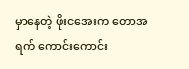မှာနေတဲ့ ဖိုးငအေးက တောအရက် ကောင်းကောင်း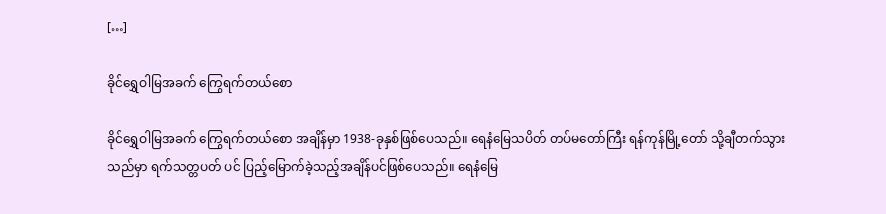[…]

ခိုင်ရွှေဝါမြအခက် ကြွေရက်တယ်စော

ခိုင်ရွှေဝါမြအခက် ကြွေရက်တယ်စော အချိန်မှာ 1938-ခုနှစ်ဖြစ်ပေသည်။ ရေနံမြေသပိတ် တပ်မတော်ကြီး ရန်ကုန်မြို့တော် သို့ချီတက်သွားသည်မှာ ရက်သတ္တပတ် ပင် ပြည့်မြောက်ခဲ့သည့်အချိန်ပင်ဖြစ်ပေသည်။ ရေနံမြေ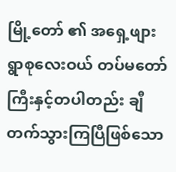မြို့တော် ၏ အရှေ့ဖျား ရွာစုလေးဝယ် တပ်မတော်ကြီးနှင့်တပါတည်း ချီတက်သွားကြပြီဖြစ်သော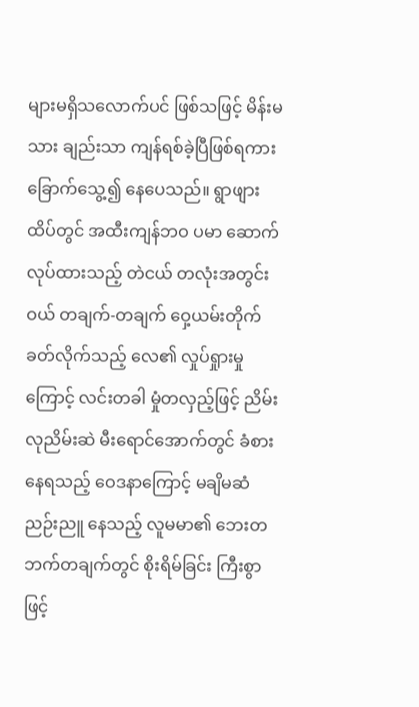များမရှိသလောက်ပင် ဖြစ်သဖြင့် မိန်းမသား ချည်းသာ ကျန်ရစ်ခဲ့ပြီဖြစ်ရကား ခြောက်သွေ့၍ နေပေသည်။ ရွာဖျားထိပ်တွင် အထီးကျန်ဘဝ ပမာ ဆောက်လုပ်ထားသည့် တဲငယ် တလုံးအတွင်းဝယ် တချက်-တချက် ဝှေ့ယမ်းတိုက်ခတ်လိုက်သည့် လေ၏ လှုပ်ရှုားမှုကြောင့် လင်းတခါ မှုံတလှည့်ဖြင့် ညိမ်းလုညိမ်းဆဲ မီးရောင်အောက်တွင် ခံစားနေရသည့် ဝေဒနာကြောင့် မချိမဆံ ညဉ်းညူ နေသည့် လူမမာ၏ ဘေးတဘက်တချက်တွင် စိုးရိမ်ခြင်း ကြီးစွာဖြင့်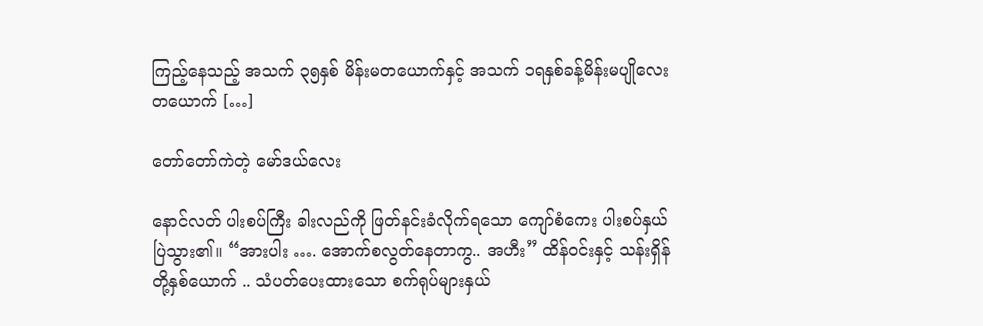ကြည့်နေသည့် အသက် ၃၅နှစ် မိန်းမတယောက်နှင့် အသက် ၁ရနှစ်ခန့်မိန်းမပျိုလေးတယောက် […]

တော်တော်ကဲတဲ့ မော်ဒယ်လေး

နောင်လတ် ပါးစပ်ကြီး ခါးလည်ကို ဖြတ်နင်းခံလိုက်ရသော ကျော်စံကေး ပါးစပ်နှယ် ပြဲသွား၏။ “အားပါး …. အောက်စလွတ်နေတာကွ.. အဟီး” ထိန်ဝင်းနှင့် သန်းရှိန်တို့နှစ်ယောက် .. သံပတ်ပေးထားသော စက်ရုပ်များနှယ်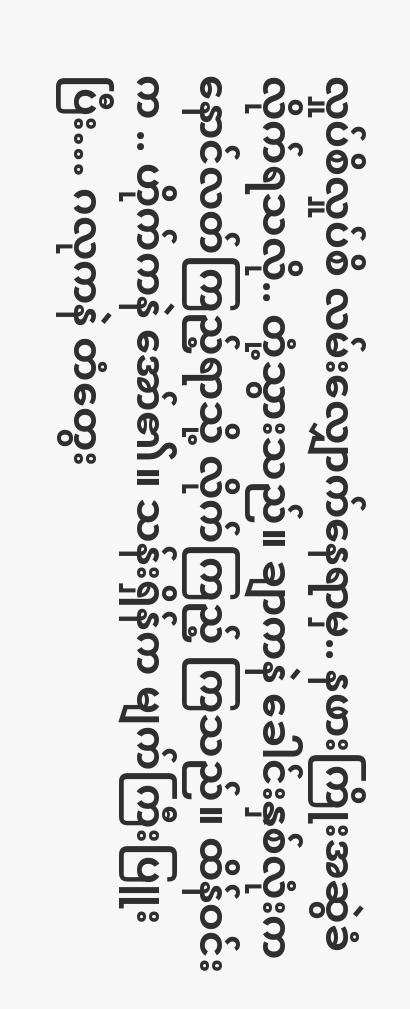လှုပ်စိလှုပ်စိ လမ်းလျှောက်နေရာမှ.. နဖားကြိုးအဆွဲခံလိုက်ရသလို.. တုံ့သွားသည်။ ချာကနဲ ခေါင်းနှစ်လုံးက နောင်လတ်ကြည့်ရာသို့ လိုက်ကြည့် ကြသည်။ ထိန်ဝင်းက .. ဟိုက်ကနဲ အော်၏။ သန်းရှိန်က မျက်ကြီးပြူးပြီး… ဂလုကနဲ တံတွေး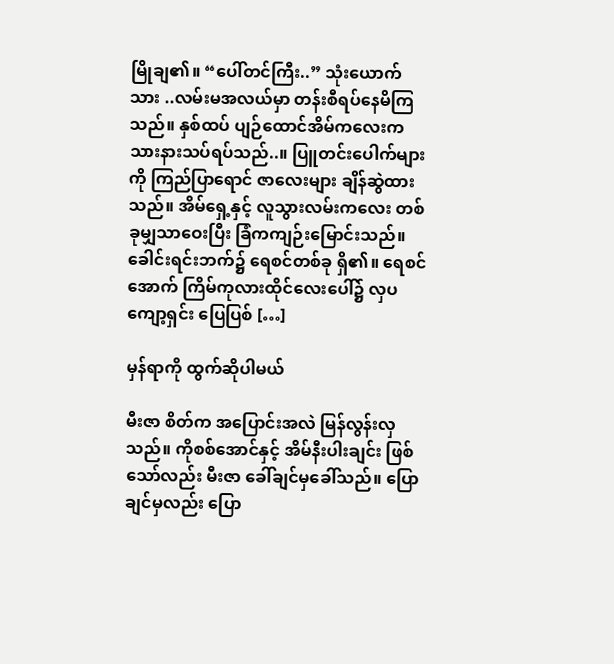မြိုချ၏။ “ပေါ်တင်ကြီး..” သုံးယောက်သား ..လမ်းမအလယ်မှာ တန်းစီရပ်နေမိကြသည်။ နှစ်ထပ် ပျဉ်ထောင်အိမ်ကလေးက သားနားသပ်ရပ်သည်..။ ပြူတင်းပေါက်များကို ကြည်ပြာရောင် ဇာလေးများ ချိန်ဆွဲထားသည်။ အိမ်ရှေ့နှင့် လူသွားလမ်းကလေး တစ်ခုမျှသာဝေးပြီး ခြံကကျဉ်းမြောင်းသည်။ ခေါင်းရင်းဘက်၌ ရေစင်တစ်ခု ရှိ၏။ ရေစင်အောက် ကြိမ်ကုလားထိုင်လေးပေါ်၌ လှပကျော့ရှင်း ပြေပြစ် […]

မှန်ရာကို ထွက်ဆိုပါမယ်

မီးဇာ စိတ်က အပြောင်းအလဲ မြန်လွန်းလှသည်။ ကိုစစ်အောင်နှင့် အိမ်နီးပါးချင်း ဖြစ်သော်လည်း မီးဇာ ခေါ်ချင်မှခေါ်သည်။ ပြောချင်မှလည်း ပြော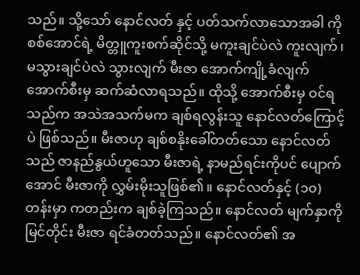သည်။ သို့သော် နောင်လတ် နှင့် ပတ်သက်လာသောအခါ ကိုစစ်အောင်ရဲ့ မိတ္တူကူးစက်ဆိုင်သို့ မကူးချင်ပဲလဲ ကူးလျက်၊ မသွားချင်ပဲလဲ သွားလျက် မီးဇာ အောက်ကျို့ခံလျက် အောက်စီးမှ ဆက်ဆံလာရသည်။ ထိုသို့ အောက်စီးမှ ဝင်ရသည်က အသဲအသက်မက ချစ်ရလွန်းသူ နောင်လတ်ကြောင့်ပဲ ဖြစ်သည်။ မီးဇာဟု ချစ်စနိုးခေါ်တတ်သော နောင်လတ်သည် ဇာနည်နွယ်ဟူသော မီးဇာရဲ့ နာမည်ရင်းကိုပင် ပျောက်အောင် မီးဇာကို လွှမ်းမိုးသူဖြစ်၏။ နောင်လတ်နှင့် (၁၀) တန်းမှာ ကတည်းက ချစ်ခဲ့ကြသည်။ နောင်လတ် မျက်နှာကို မြင်တိုင်း မီးဇာ ရင်ခံတတ်သည်။ နောင်လတ်၏ အ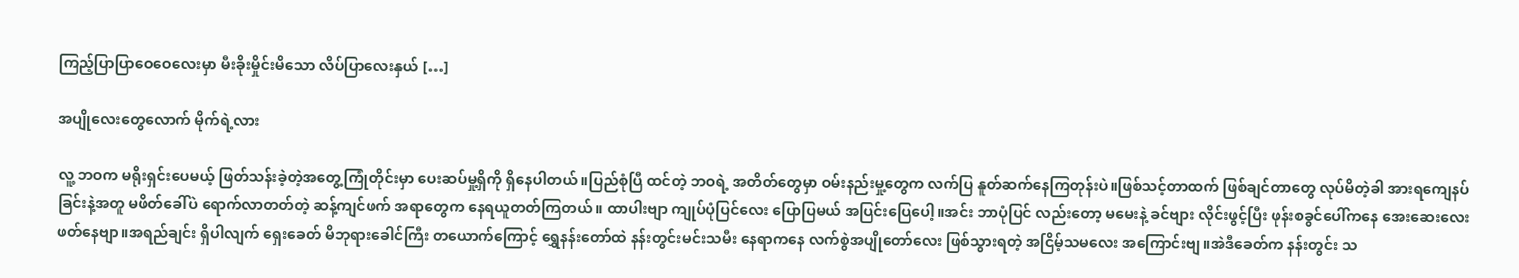ကြည့်ပြာပြာဝေဝေလေးမှာ မီးခိုးမှိုင်းမိသော လိပ်ပြာလေးနှယ် […]

အပျိုလေးတွေလောက် မိုက်ရဲ့လား

လူ့ ဘဝက မရိုးရှင်းပေမယ့် ဖြတ်သန်းခဲ့တဲ့အတွေ့ကြုံတိုင်းမှာ ပေးဆပ်မှု့ရှိကို ရှိနေပါတယ်။ပြည်စုံပြီ ထင်တဲ့ ဘဝရဲ့ အတိတ်တွေမှာ ဝမ်းနည်းမှု့တွေက လက်ပြ နူတ်ဆက်နေကြတုန်းပဲ။ဖြစ်သင့်တာထက် ဖြစ်ချင်တာတွေ လုပ်မိတဲ့ခါ အားရကျေနပ်ခြင်းနဲ့အတူ မဖိတ်ခေါ်ပဲ ရောက်လာတတ်တဲ့ ဆန့်ကျင်ဖက် အရာတွေက နေရယူတတ်ကြတယ်။ ထာပါးဗျာ ကျုပ်ပုံပြင်လေး ပြောပြမယ် အပြင်းပြေပေါ့။အင်း ဘာပုံပြင် လည်းတော့ မမေးနဲ့ ခင်ဗျား လိုင်းဖွင့်ပြီး ဖုန်းစခွင်ပေါ်ကနေ အေးဆေးလေး ဖတ်နေဗျာ။အရည်ချင်း ရှိပါလျက် ရှေးခေတ် မိဘုရားခေါင်ကြီး တယောက်ကြောင့် ရွှေနန်းတော်ထဲ နန်းတွင်းမင်းသမီး နေရာကနေ လက်စွဲအပျိုတော်လေး ဖြစ်သွားရတဲ့ အငြိမ့်သမလေး အကြောင်းဗျ။အဲဒီခေတ်က နန်းတွင်း သ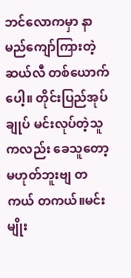ဘင်လောကမှာ နာမည်ကျော်ကြားတဲ့ ဆယ်လီ တစ်ယောက်ပေါ့။ တိုင်းပြည်အုပ်ချုပ် မင်းလုပ်တဲ့သူကလည်း ခေသူတော့မဟုတ်ဘူးဗျ တကယ် တကယ်။မင်းမျိုး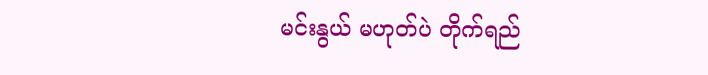မင်းနွယ် မဟုတ်ပဲ တိုက်ရည်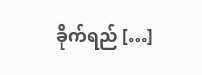ခိုက်ရည် […]